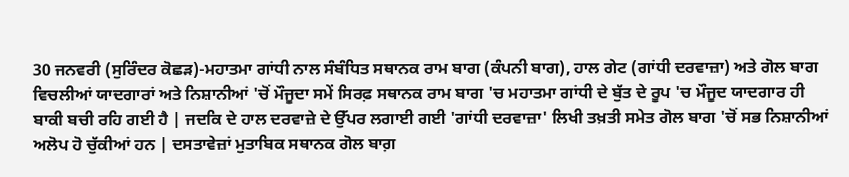30 ਜਨਵਰੀ (ਸੁਰਿੰਦਰ ਕੋਛੜ)-ਮਹਾਤਮਾ ਗਾਂਧੀ ਨਾਲ ਸੰਬੰਧਿਤ ਸਥਾਨਕ ਰਾਮ ਬਾਗ (ਕੰਪਨੀ ਬਾਗ), ਹਾਲ ਗੇਟ (ਗਾਂਧੀ ਦਰਵਾਜ਼ਾ) ਅਤੇ ਗੋਲ ਬਾਗ ਵਿਚਲੀਆਂ ਯਾਦਗਾਰਾਂ ਅਤੇ ਨਿਸ਼ਾਨੀਆਂ 'ਚੋਂ ਮੌਜੂਦਾ ਸਮੇਂ ਸਿਰਫ਼ ਸਥਾਨਕ ਰਾਮ ਬਾਗ 'ਚ ਮਹਾਤਮਾ ਗਾਂਧੀ ਦੇ ਬੁੱਤ ਦੇ ਰੂਪ 'ਚ ਮੌਜੂਦ ਯਾਦਗਾਰ ਹੀ ਬਾਕੀ ਬਚੀ ਰਹਿ ਗਈ ਹੈ | ਜਦਕਿ ਦੇ ਹਾਲ ਦਰਵਾਜ਼ੇ ਦੇ ਉੱਪਰ ਲਗਾਈ ਗਈ 'ਗਾਂਧੀ ਦਰਵਾਜ਼ਾ' ਲਿਖੀ ਤਖ਼ਤੀ ਸਮੇਤ ਗੋਲ ਬਾਗ 'ਚੋਂ ਸਭ ਨਿਸ਼ਾਨੀਆਂ ਅਲੋਪ ਹੋ ਚੁੱਕੀਆਂ ਹਨ | ਦਸਤਾਵੇਜ਼ਾਂ ਮੁਤਾਬਿਕ ਸਥਾਨਕ ਗੋਲ ਬਾਗ਼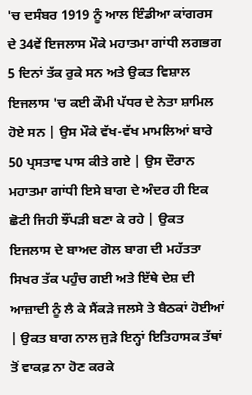'ਚ ਦਸੰਬਰ 1919 ਨੂੰ ਆਲ ਇੰਡੀਆ ਕਾਂਗਰਸ ਦੇ 34ਵੇਂ ਇਜਲਾਸ ਮੌਕੇ ਮਹਾਤਮਾ ਗਾਂਧੀ ਲਗਭਗ 5 ਦਿਨਾਂ ਤੱਕ ਰੁਕੇ ਸਨ ਅਤੇ ਉਕਤ ਵਿਸ਼ਾਲ ਇਜਲਾਸ 'ਚ ਕਈ ਕੌਮੀ ਪੱਧਰ ਦੇ ਨੇਤਾ ਸ਼ਾਮਿਲ ਹੋਏ ਸਨ | ਉਸ ਮੌਕੇ ਵੱਖ-ਵੱਖ ਮਾਮਲਿਆਂ ਬਾਰੇ 50 ਪ੍ਰਸਤਾਵ ਪਾਸ ਕੀਤੇ ਗਏ | ਉਸ ਦੌਰਾਨ ਮਹਾਤਮਾ ਗਾਂਧੀ ਇਸੇ ਬਾਗ ਦੇ ਅੰਦਰ ਹੀ ਇਕ ਛੋਟੀ ਜਿਹੀ ਝੌਂਪੜੀ ਬਣਾ ਕੇ ਰਹੇ | ਉਕਤ ਇਜਲਾਸ ਦੇ ਬਾਅਦ ਗੋਲ ਬਾਗ ਦੀ ਮਹੱਤਤਾ ਸਿਖਰ ਤੱਕ ਪਹੁੰਚ ਗਈ ਅਤੇ ਇੱਥੇ ਦੇਸ਼ ਦੀ ਆਜ਼ਾਦੀ ਨੂੰ ਲੈ ਕੇ ਸੈਂਕੜੇ ਜਲਸੇ ਤੇ ਬੈਠਕਾਂ ਹੋਈਆਂ | ਉਕਤ ਬਾਗ ਨਾਲ ਜੁੜੇ ਇਨ੍ਹਾਂ ਇਤਿਹਾਸਕ ਤੱਥਾਂ ਤੋਂ ਵਾਕਫ਼ ਨਾ ਹੋਣ ਕਰਕੇ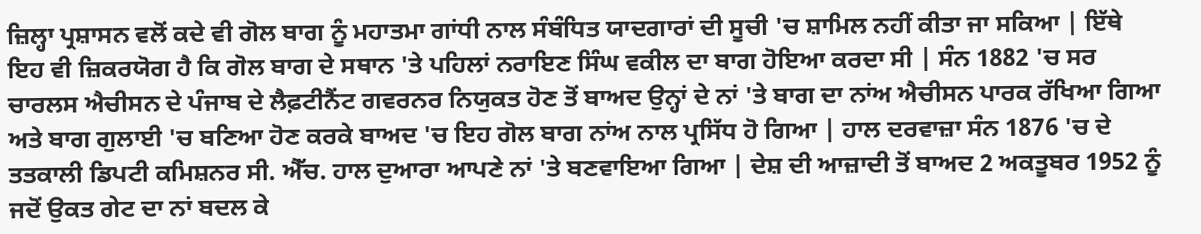ਜ਼ਿਲ੍ਹਾ ਪ੍ਰਸ਼ਾਸਨ ਵਲੋਂ ਕਦੇ ਵੀ ਗੋਲ ਬਾਗ ਨੂੰ ਮਹਾਤਮਾ ਗਾਂਧੀ ਨਾਲ ਸੰਬੰਧਿਤ ਯਾਦਗਾਰਾਂ ਦੀ ਸੂਚੀ 'ਚ ਸ਼ਾਮਿਲ ਨਹੀਂ ਕੀਤਾ ਜਾ ਸਕਿਆ | ਇੱਥੇ ਇਹ ਵੀ ਜ਼ਿਕਰਯੋਗ ਹੈ ਕਿ ਗੋਲ ਬਾਗ ਦੇ ਸਥਾਨ 'ਤੇ ਪਹਿਲਾਂ ਨਰਾਇਣ ਸਿੰਘ ਵਕੀਲ ਦਾ ਬਾਗ ਹੋਇਆ ਕਰਦਾ ਸੀ | ਸੰਨ 1882 'ਚ ਸਰ ਚਾਰਲਸ ਐਚੀਸਨ ਦੇ ਪੰਜਾਬ ਦੇ ਲੈਫ਼ਟੀਨੈਂਟ ਗਵਰਨਰ ਨਿਯੁਕਤ ਹੋਣ ਤੋਂ ਬਾਅਦ ਉਨ੍ਹਾਂ ਦੇ ਨਾਂ 'ਤੇ ਬਾਗ ਦਾ ਨਾਂਅ ਐਚੀਸਨ ਪਾਰਕ ਰੱਖਿਆ ਗਿਆ ਅਤੇ ਬਾਗ ਗੁਲਾਈ 'ਚ ਬਣਿਆ ਹੋਣ ਕਰਕੇ ਬਾਅਦ 'ਚ ਇਹ ਗੋਲ ਬਾਗ ਨਾਂਅ ਨਾਲ ਪ੍ਰਸਿੱਧ ਹੋ ਗਿਆ | ਹਾਲ ਦਰਵਾਜ਼ਾ ਸੰਨ 1876 'ਚ ਦੇ ਤਤਕਾਲੀ ਡਿਪਟੀ ਕਮਿਸ਼ਨਰ ਸੀ. ਐੱਚ. ਹਾਲ ਦੁਆਰਾ ਆਪਣੇ ਨਾਂ 'ਤੇ ਬਣਵਾਇਆ ਗਿਆ | ਦੇਸ਼ ਦੀ ਆਜ਼ਾਦੀ ਤੋਂ ਬਾਅਦ 2 ਅਕਤੂਬਰ 1952 ਨੂੰ ਜਦੋਂ ਉਕਤ ਗੇਟ ਦਾ ਨਾਂ ਬਦਲ ਕੇ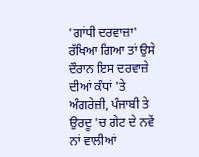'ਗਾਂਧੀ ਦਰਵਾਜ਼ਾ' ਰੱਖਿਆ ਗਿਆ ਤਾਂ ਉਸੇ ਦੌਰਾਨ ਇਸ ਦਰਵਾਜ਼ੇ ਦੀਆਂ ਕੰਧਾਂ 'ਤੇ ਅੰਗਰੇਜ਼ੀ, ਪੰਜਾਬੀ ਤੇ ਉਰਦੂ 'ਚ ਗੇਟ ਦੇ ਨਵੇਂ ਨਾਂ ਵਾਲੀਆਂ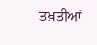ਤਖ਼ਤੀਆਂ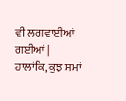ਵੀ ਲਗਵਾਈਆਂ ਗਈਆਂ | ਹਾਲਾਂਕਿ, ਕੁਝ ਸਮਾਂ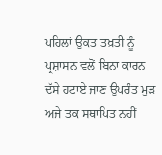ਪਹਿਲਾਂ ਉਕਤ ਤਖ਼ਤੀ ਨੂੰ ਪ੍ਰਸ਼ਾਸਨ ਵਲੋਂ ਬਿਨਾ ਕਾਰਨ ਦੱਸੇ ਹਟਾਏ ਜਾਣ ਉਪਰੰਤ ਮੁੜ ਅਜੇ ਤਕ ਸਥਾਪਿਤ ਨਹੀਂ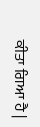ਕੀਤਾ ਗਿਆ ਹੈ |